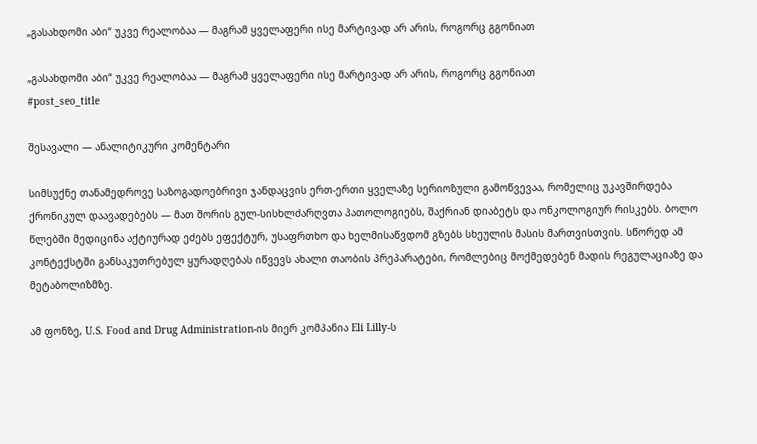„გასახდომი აბი“ უკვე რეალობაა — მაგრამ ყველაფერი ისე მარტივად არ არის, როგორც გგონიათ

„გასახდომი აბი“ უკვე რეალობაა — მაგრამ ყველაფერი ისე მარტივად არ არის, როგორც გგონიათ
#post_seo_title

შესავალი — ანალიტიკური კომენტარი

სიმსუქნე თანამედროვე საზოგადოებრივი ჯანდაცვის ერთ-ერთი ყველაზე სერიოზული გამოწვევაა, რომელიც უკავშირდება ქრონიკულ დაავადებებს — მათ შორის გულ-სისხლძარღვთა პათოლოგიებს, შაქრიან დიაბეტს და ონკოლოგიურ რისკებს. ბოლო წლებში მედიცინა აქტიურად ეძებს ეფექტურ, უსაფრთხო და ხელმისაწვდომ გზებს სხეულის მასის მართვისთვის. სწორედ ამ კონტექსტში განსაკუთრებულ ყურადღებას იწვევს ახალი თაობის პრეპარატები, რომლებიც მოქმედებენ მადის რეგულაციაზე და მეტაბოლიზმზე.

ამ ფონზე, U.S. Food and Drug Administration-ის მიერ კომპანია Eli Lilly-ს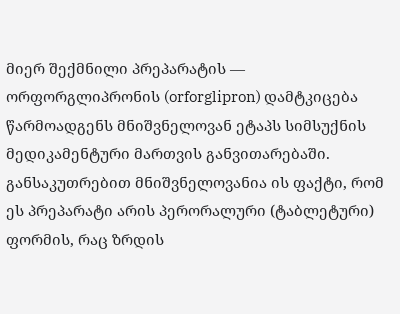მიერ შექმნილი პრეპარატის — ორფორგლიპრონის (orforglipron) დამტკიცება წარმოადგენს მნიშვნელოვან ეტაპს სიმსუქნის მედიკამენტური მართვის განვითარებაში. განსაკუთრებით მნიშვნელოვანია ის ფაქტი, რომ ეს პრეპარატი არის პერორალური (ტაბლეტური) ფორმის, რაც ზრდის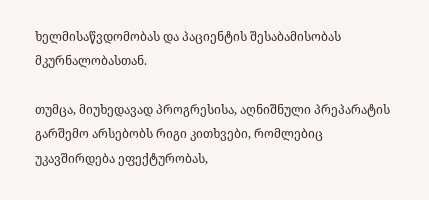ხელმისაწვდომობას და პაციენტის შესაბამისობას მკურნალობასთან.

თუმცა, მიუხედავად პროგრესისა, აღნიშნული პრეპარატის გარშემო არსებობს რიგი კითხვები, რომლებიც უკავშირდება ეფექტურობას,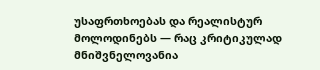უსაფრთხოებას და რეალისტურ მოლოდინებს — რაც კრიტიკულად მნიშვნელოვანია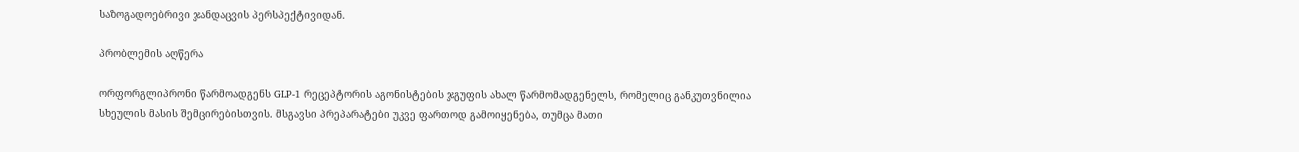საზოგადოებრივი ჯანდაცვის პერსპექტივიდან.

პრობლემის აღწერა

ორფორგლიპრონი წარმოადგენს GLP-1 რეცეპტორის აგონისტების ჯგუფის ახალ წარმომადგენელს, რომელიც განკუთვნილია სხეულის მასის შემცირებისთვის. მსგავსი პრეპარატები უკვე ფართოდ გამოიყენება, თუმცა მათი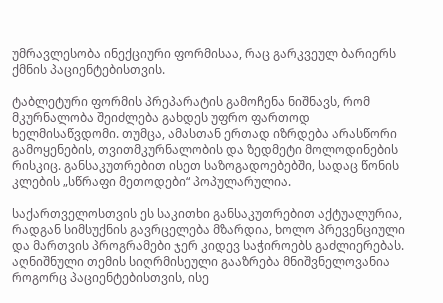უმრავლესობა ინექციური ფორმისაა, რაც გარკვეულ ბარიერს ქმნის პაციენტებისთვის.

ტაბლეტური ფორმის პრეპარატის გამოჩენა ნიშნავს, რომ მკურნალობა შეიძლება გახდეს უფრო ფართოდ ხელმისაწვდომი. თუმცა, ამასთან ერთად იზრდება არასწორი გამოყენების, თვითმკურნალობის და ზედმეტი მოლოდინების რისკიც. განსაკუთრებით ისეთ საზოგადოებებში, სადაც წონის კლების „სწრაფი მეთოდები“ პოპულარულია.

საქართველოსთვის ეს საკითხი განსაკუთრებით აქტუალურია, რადგან სიმსუქნის გავრცელება მზარდია, ხოლო პრევენციული და მართვის პროგრამები ჯერ კიდევ საჭიროებს გაძლიერებას. აღნიშნული თემის სიღრმისეული გააზრება მნიშვნელოვანია როგორც პაციენტებისთვის, ისე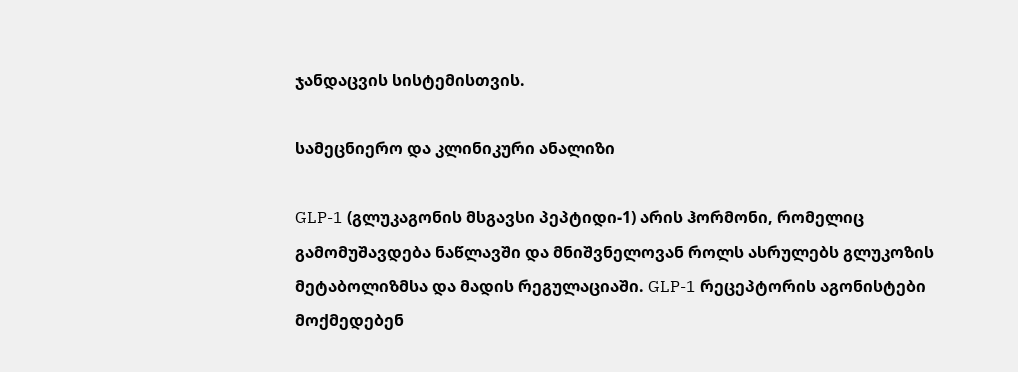ჯანდაცვის სისტემისთვის.

სამეცნიერო და კლინიკური ანალიზი

GLP-1 (გლუკაგონის მსგავსი პეპტიდი-1) არის ჰორმონი, რომელიც გამომუშავდება ნაწლავში და მნიშვნელოვან როლს ასრულებს გლუკოზის მეტაბოლიზმსა და მადის რეგულაციაში. GLP-1 რეცეპტორის აგონისტები მოქმედებენ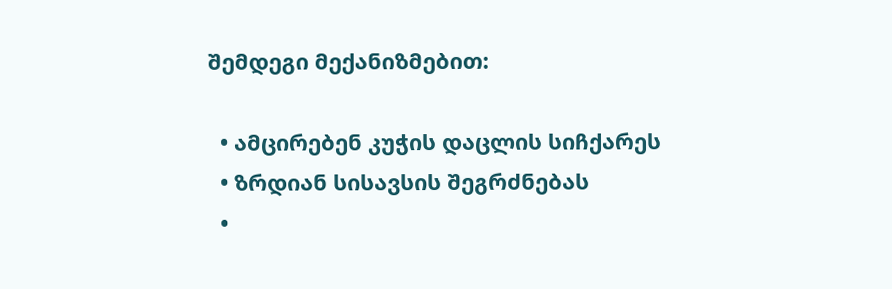შემდეგი მექანიზმებით:

  • ამცირებენ კუჭის დაცლის სიჩქარეს
  • ზრდიან სისავსის შეგრძნებას
  •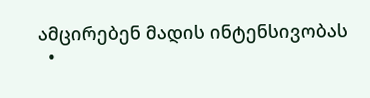ამცირებენ მადის ინტენსივობას
  •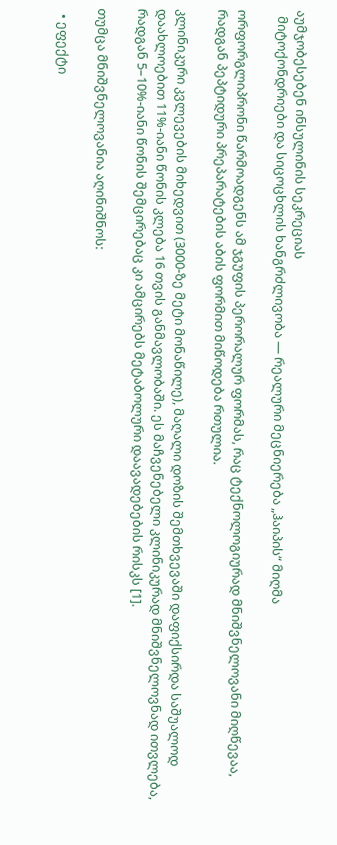აუმჯობესებენ ინსულინის სეკრეციას
  მიტოქონდრიები და სიცოცხლის ხანგრძლივობა — რეალური მეცნიერება „ჰაიპის“ მიღმა

ორფორგლიპრონი წარმოადგენს ამ ჯგუფის პერორალურ ფორმას, რაც ტექნოლოგიურად მნიშვნელოვანი მიღწევაა, რადგან პეპტიდური პრეპარატების აბის ფორმით მიწოდება რთულია.

კლინიკური კვლევების მიხედვით (3000-ზე მეტი მონაწილე), მაღალი დოზის შემთხვევაში დაფიქსირდა საშუალოდ დაახლოებით 11%-იანი წონის კლება 16 თვის განმავლობაში. ეს მაჩვენებელი კლინიკურად მნიშვნელოვნად ითვლება, რადგან 5–10%-იანი წონის შემცირებაც კი ამცირებს მეტაბოლური დაავადებების რისკს [1].

თუმცა მნიშვნელოვანია აღინიშნოს:

  • ეფექტი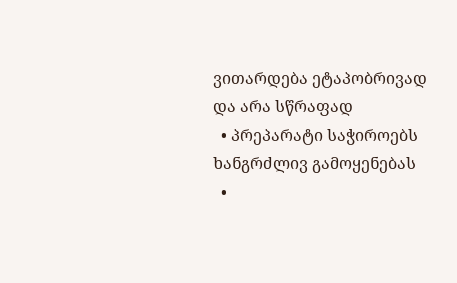ვითარდება ეტაპობრივად და არა სწრაფად
  • პრეპარატი საჭიროებს ხანგრძლივ გამოყენებას
  •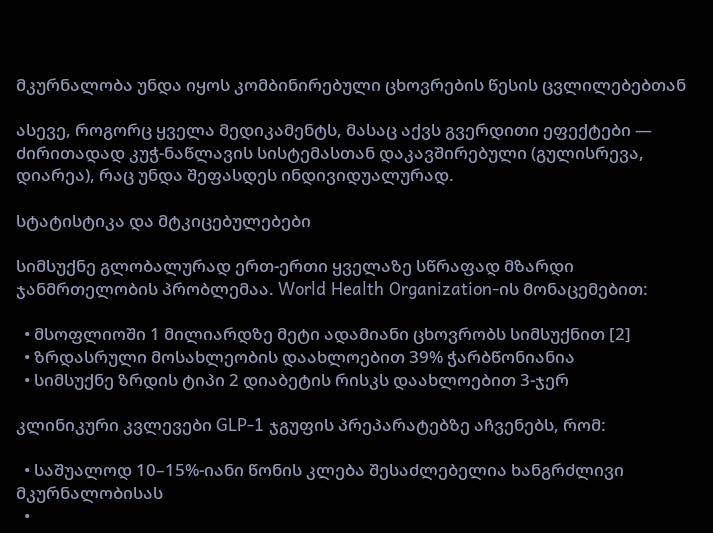მკურნალობა უნდა იყოს კომბინირებული ცხოვრების წესის ცვლილებებთან

ასევე, როგორც ყველა მედიკამენტს, მასაც აქვს გვერდითი ეფექტები — ძირითადად კუჭ-ნაწლავის სისტემასთან დაკავშირებული (გულისრევა, დიარეა), რაც უნდა შეფასდეს ინდივიდუალურად.

სტატისტიკა და მტკიცებულებები

სიმსუქნე გლობალურად ერთ-ერთი ყველაზე სწრაფად მზარდი ჯანმრთელობის პრობლემაა. World Health Organization-ის მონაცემებით:

  • მსოფლიოში 1 მილიარდზე მეტი ადამიანი ცხოვრობს სიმსუქნით [2]
  • ზრდასრული მოსახლეობის დაახლოებით 39% ჭარბწონიანია
  • სიმსუქნე ზრდის ტიპი 2 დიაბეტის რისკს დაახლოებით 3-ჯერ

კლინიკური კვლევები GLP-1 ჯგუფის პრეპარატებზე აჩვენებს, რომ:

  • საშუალოდ 10–15%-იანი წონის კლება შესაძლებელია ხანგრძლივი მკურნალობისას
  •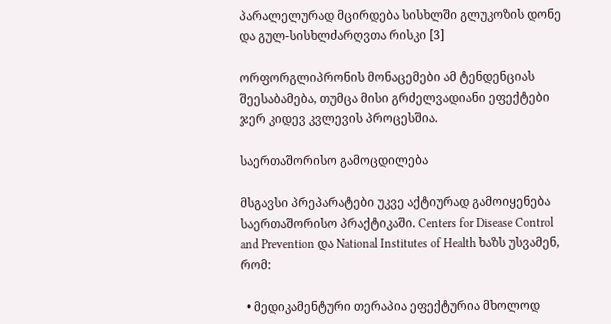პარალელურად მცირდება სისხლში გლუკოზის დონე და გულ-სისხლძარღვთა რისკი [3]

ორფორგლიპრონის მონაცემები ამ ტენდენციას შეესაბამება, თუმცა მისი გრძელვადიანი ეფექტები ჯერ კიდევ კვლევის პროცესშია.

საერთაშორისო გამოცდილება

მსგავსი პრეპარატები უკვე აქტიურად გამოიყენება საერთაშორისო პრაქტიკაში. Centers for Disease Control and Prevention და National Institutes of Health ხაზს უსვამენ, რომ:

  • მედიკამენტური თერაპია ეფექტურია მხოლოდ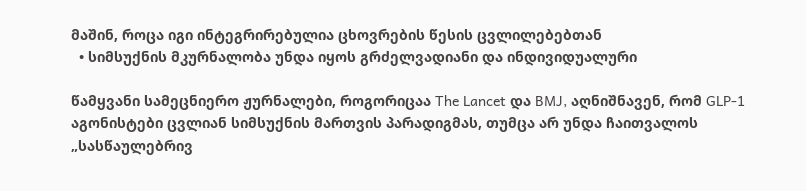მაშინ, როცა იგი ინტეგრირებულია ცხოვრების წესის ცვლილებებთან
  • სიმსუქნის მკურნალობა უნდა იყოს გრძელვადიანი და ინდივიდუალური

წამყვანი სამეცნიერო ჟურნალები, როგორიცაა The Lancet და BMJ, აღნიშნავენ, რომ GLP-1 აგონისტები ცვლიან სიმსუქნის მართვის პარადიგმას, თუმცა არ უნდა ჩაითვალოს „სასწაულებრივ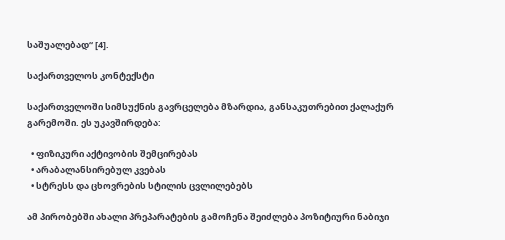საშუალებად“ [4].

საქართველოს კონტექსტი

საქართველოში სიმსუქნის გავრცელება მზარდია, განსაკუთრებით ქალაქურ გარემოში. ეს უკავშირდება:

  • ფიზიკური აქტივობის შემცირებას
  • არაბალანსირებულ კვებას
  • სტრესს და ცხოვრების სტილის ცვლილებებს

ამ პირობებში ახალი პრეპარატების გამოჩენა შეიძლება პოზიტიური ნაბიჯი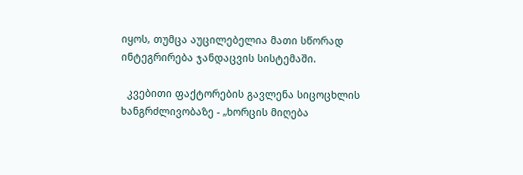იყოს, თუმცა აუცილებელია მათი სწორად ინტეგრირება ჯანდაცვის სისტემაში.

  კვებითი ფაქტორების გავლენა სიცოცხლის ხანგრძლივობაზე - „ხორცის მიღება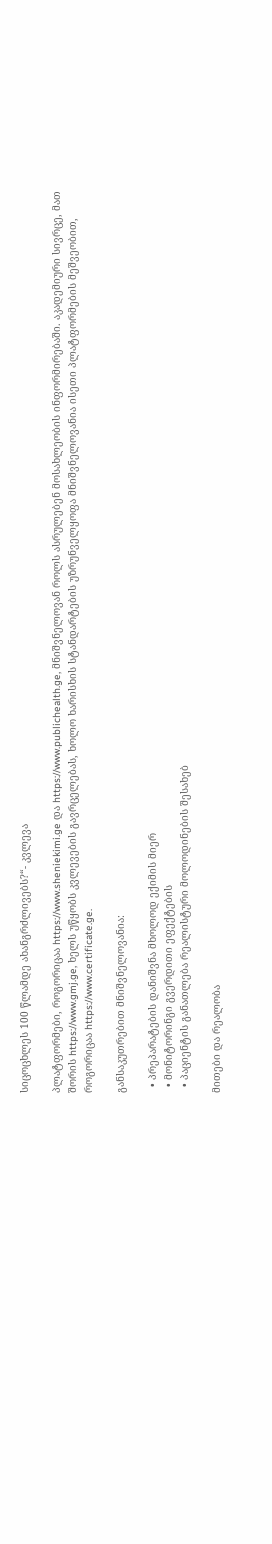სიცოცხლეს 100 წლამდე ახანგრძლივებს?“- კვლევა

პლატფორმები, როგორიცაა https://www.sheniekimi.ge და https://www.publichealth.ge, მნიშვნელოვან როლს ასრულებენ მოსახლეობის ინფორმირებაში. აკადემიური სივრცე, მათ შორის https://www.gmj.ge, ხელს უწყობს კვლევების გავრცელებას, ხოლო ხარისხის სტანდარტების უზრუნველყოფა მნიშვნელოვანია ისეთი პლატფორმების მეშვეობით, როგორიცაა https://www.certificate.ge.

განსაკუთრებით მნიშვნელოვანია:

  • პრეპარატების დანიშვნა მხოლოდ ექიმის მიერ
  • მონიტორინგი გვერდითი ეფექტების
  • პაციენტის განათლება რეალისტური მოლოდინების შესახებ

მითები და რეალობა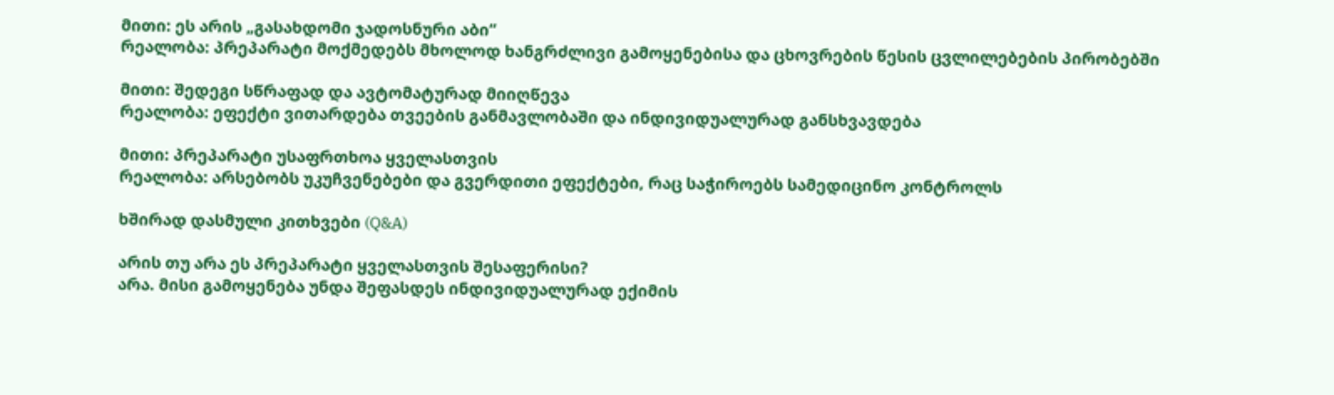მითი: ეს არის „გასახდომი ჯადოსნური აბი“
რეალობა: პრეპარატი მოქმედებს მხოლოდ ხანგრძლივი გამოყენებისა და ცხოვრების წესის ცვლილებების პირობებში

მითი: შედეგი სწრაფად და ავტომატურად მიიღწევა
რეალობა: ეფექტი ვითარდება თვეების განმავლობაში და ინდივიდუალურად განსხვავდება

მითი: პრეპარატი უსაფრთხოა ყველასთვის
რეალობა: არსებობს უკუჩვენებები და გვერდითი ეფექტები, რაც საჭიროებს სამედიცინო კონტროლს

ხშირად დასმული კითხვები (Q&A)

არის თუ არა ეს პრეპარატი ყველასთვის შესაფერისი?
არა. მისი გამოყენება უნდა შეფასდეს ინდივიდუალურად ექიმის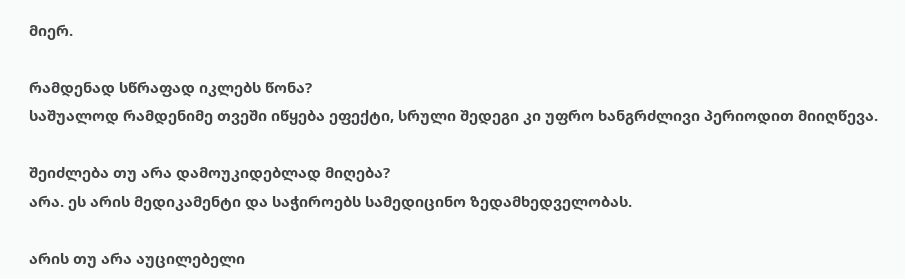მიერ.

რამდენად სწრაფად იკლებს წონა?
საშუალოდ რამდენიმე თვეში იწყება ეფექტი, სრული შედეგი კი უფრო ხანგრძლივი პერიოდით მიიღწევა.

შეიძლება თუ არა დამოუკიდებლად მიღება?
არა. ეს არის მედიკამენტი და საჭიროებს სამედიცინო ზედამხედველობას.

არის თუ არა აუცილებელი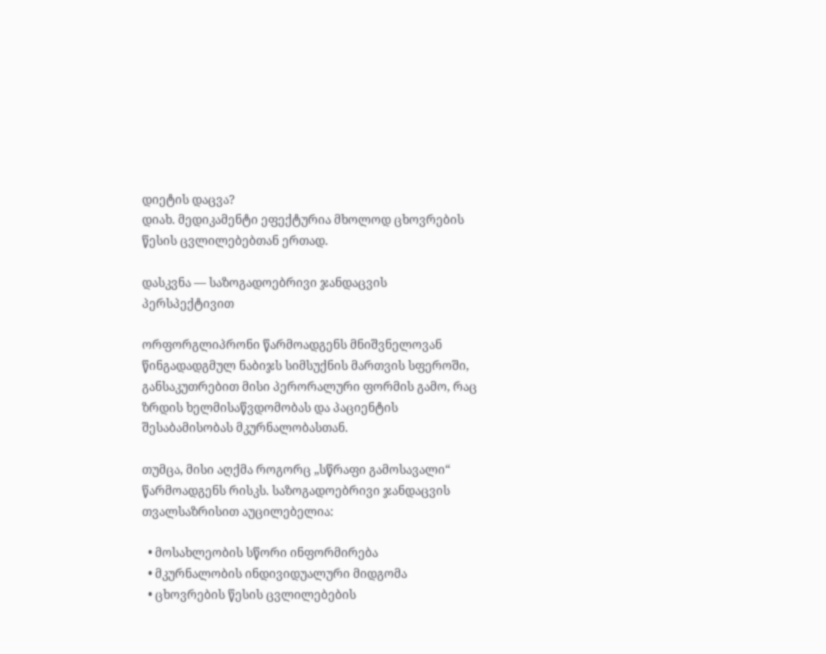დიეტის დაცვა?
დიახ. მედიკამენტი ეფექტურია მხოლოდ ცხოვრების წესის ცვლილებებთან ერთად.

დასკვნა — საზოგადოებრივი ჯანდაცვის პერსპექტივით

ორფორგლიპრონი წარმოადგენს მნიშვნელოვან წინგადადგმულ ნაბიჯს სიმსუქნის მართვის სფეროში, განსაკუთრებით მისი პერორალური ფორმის გამო, რაც ზრდის ხელმისაწვდომობას და პაციენტის შესაბამისობას მკურნალობასთან.

თუმცა, მისი აღქმა როგორც „სწრაფი გამოსავალი“ წარმოადგენს რისკს. საზოგადოებრივი ჯანდაცვის თვალსაზრისით აუცილებელია:

  • მოსახლეობის სწორი ინფორმირება
  • მკურნალობის ინდივიდუალური მიდგომა
  • ცხოვრების წესის ცვლილებების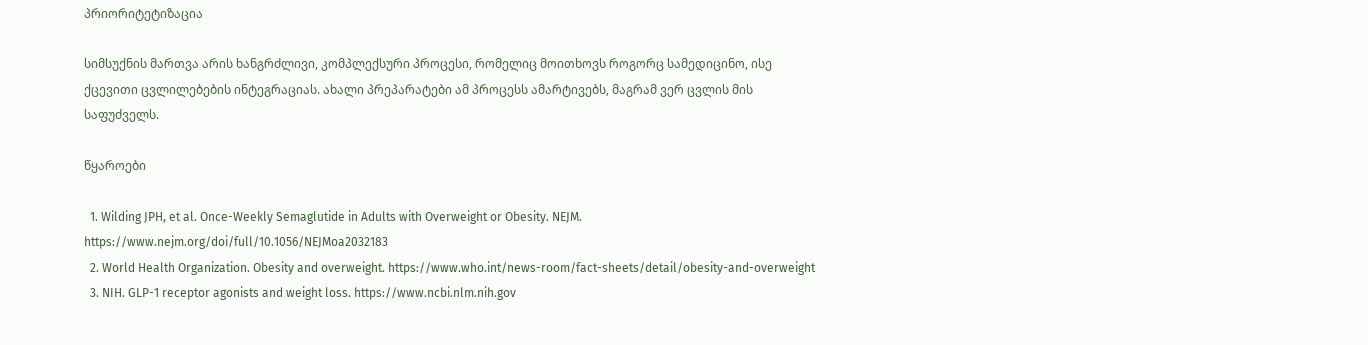პრიორიტეტიზაცია

სიმსუქნის მართვა არის ხანგრძლივი, კომპლექსური პროცესი, რომელიც მოითხოვს როგორც სამედიცინო, ისე ქცევითი ცვლილებების ინტეგრაციას. ახალი პრეპარატები ამ პროცესს ამარტივებს, მაგრამ ვერ ცვლის მის საფუძველს.

წყაროები

  1. Wilding JPH, et al. Once-Weekly Semaglutide in Adults with Overweight or Obesity. NEJM. https://www.nejm.org/doi/full/10.1056/NEJMoa2032183
  2. World Health Organization. Obesity and overweight. https://www.who.int/news-room/fact-sheets/detail/obesity-and-overweight
  3. NIH. GLP-1 receptor agonists and weight loss. https://www.ncbi.nlm.nih.gov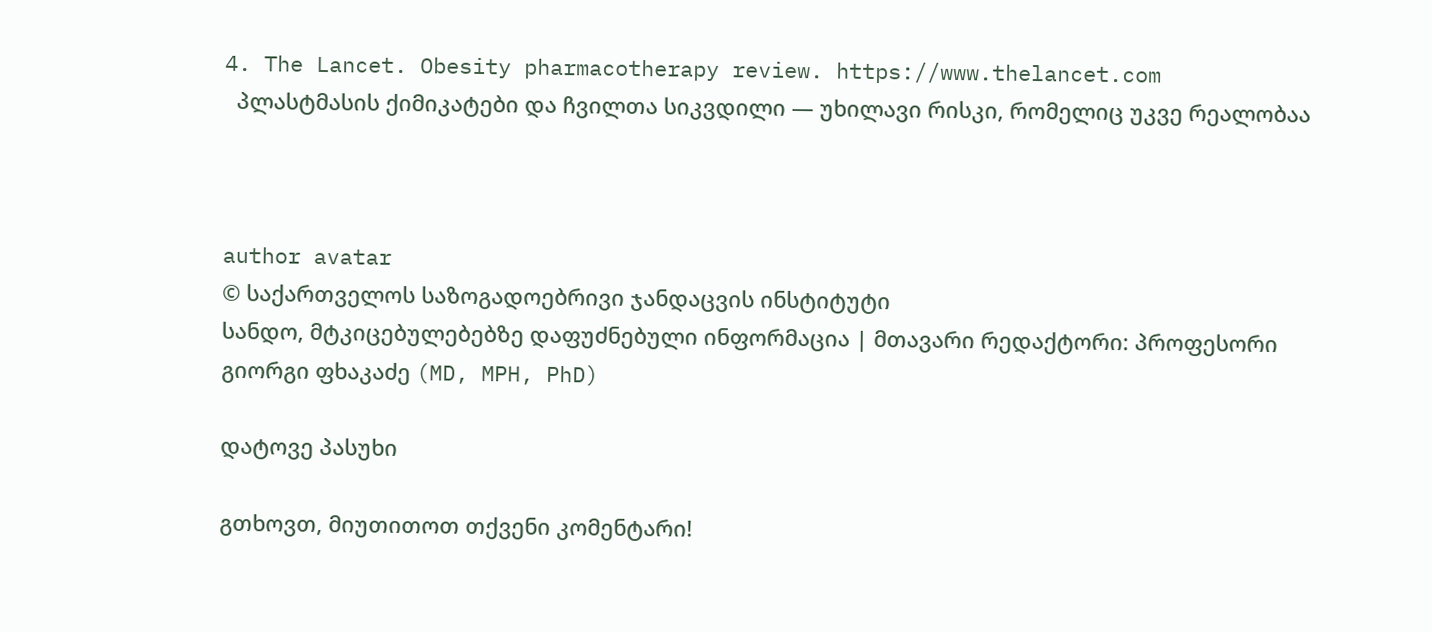4. The Lancet. Obesity pharmacotherapy review. https://www.thelancet.com
  პლასტმასის ქიმიკატები და ჩვილთა სიკვდილი — უხილავი რისკი, რომელიც უკვე რეალობაა



author avatar
© საქართველოს საზოგადოებრივი ჯანდაცვის ინსტიტუტი
სანდო, მტკიცებულებებზე დაფუძნებული ინფორმაცია | მთავარი რედაქტორი: პროფესორი გიორგი ფხაკაძე (MD, MPH, PhD)

დატოვე პასუხი

გთხოვთ, მიუთითოთ თქვენი კომენტარი!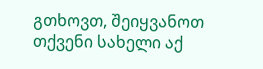გთხოვთ, შეიყვანოთ თქვენი სახელი აქ